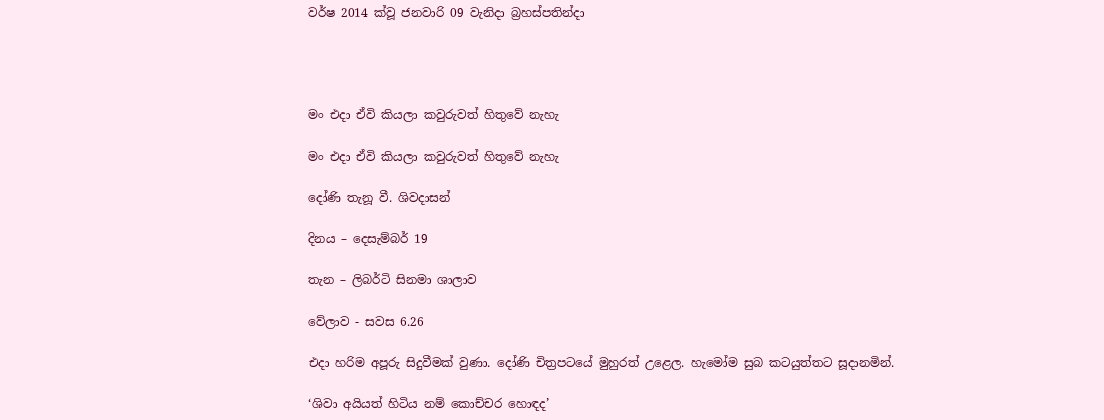වර්ෂ 2014 ක්වූ ජනවාරි 09 වැනිදා බ්‍රහස්පතින්දා




මං එදා ඒවි කියලා කවුරුවත් හිතුවේ නැහැ

මං එදා ඒවි කියලා කවුරුවත් හිතුවේ නැහැ

දෝණි තැනූ වී. ශිවදාසන්

දිනය – දෙසැම්බර් 19

තැන – ලිබර්ටි සිනමා ශාලාව

වේලාව - සවස 6.26

එදා හරිම අපූරු සිදුවීමක් වුණා. දෝණි චිත්‍රපටයේ මුහුරත් උළෙල. හැමෝම සුබ කටයුත්තට සූදානමින්.

‘ශිවා අයියත් හිටිය නම් කොච්චර හොඳද’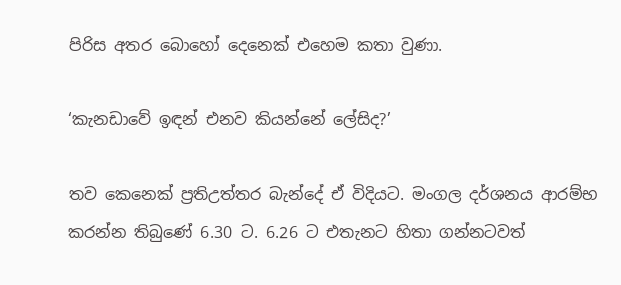පිරිස අතර බොහෝ දෙනෙක් එහෙම කතා වුණා.

‘කැනඩාවේ ඉඳන් එනව කියන්නේ ලේසිද?’

තව කෙනෙක් ප්‍රතිඋත්තර බැන්දේ ඒ විදියට. මංගල දර්ශනය ආරම්භ කරන්න තිබුණේ 6.30 ට. 6.26 ට එතැනට හිතා ගන්නටවත්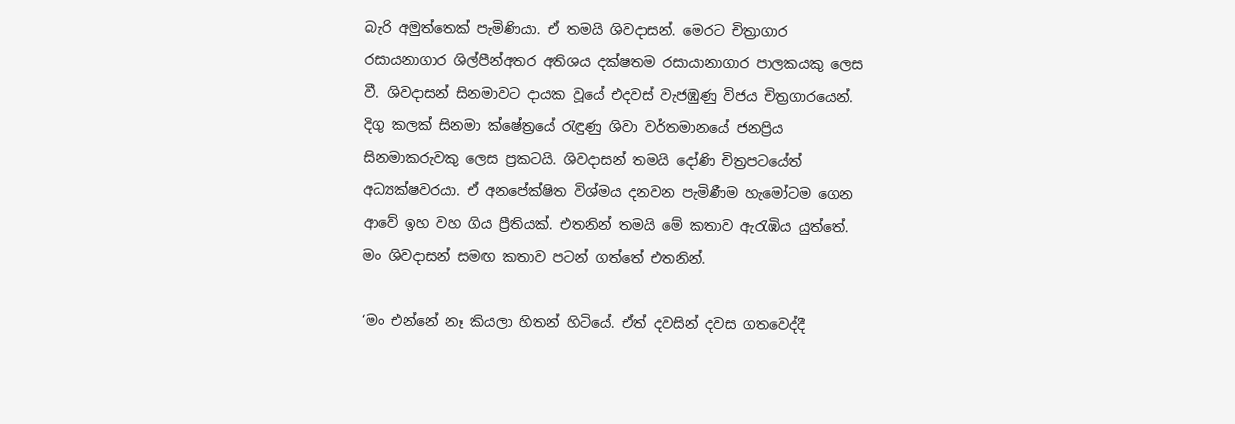බැරි අමුත්තෙක් පැමිණියා. ඒ තමයි ශිවදාසන්. මෙරට චිත්‍රාගාර රසායනාගාර ශිල්පීන්අතර අතිශය දක්ෂතම රසායානාගාර පාලකයකු ලෙස වී. ශිවදාසන් සිනමාවට දායක වූයේ එදවස් වැජඹුණු විජය චිත්‍රගාරයෙන්. දිගු කලක් සිනමා ක්ෂේත්‍රයේ රැඳුණු ශිවා වර්තමානයේ ජනප්‍රිය සිනමාකරුවකු ලෙස ප්‍රකටයි. ශිවදාසන් තමයි දෝණි චිත්‍රපටයේත් අධ්‍යක්ෂවරයා. ඒ අනපේක්ෂිත විශ්මය දනවන පැමිණීම හැමෝටම ගෙන ආවේ ඉහ වහ ගිය ප්‍රීතියක්. එතනින් තමයි මේ කතාව ඇරැඹිය යුත්තේ. මං ශිවදාසන් සමඟ කතාව පටන් ගත්තේ එතනින්.

‘මං එන්නේ නෑ කියලා හිතන් හිටියේ. ඒත් දවසින් දවස ගතවෙද්දී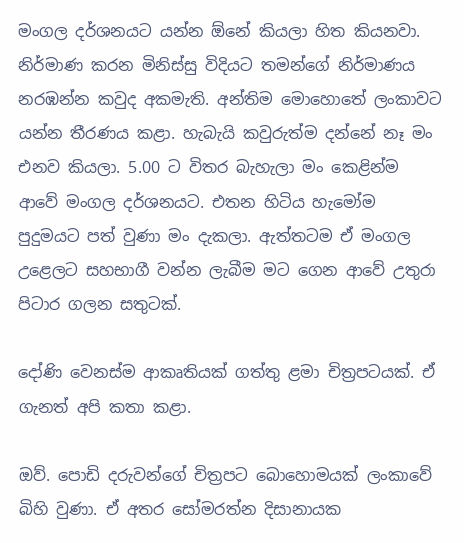මංගල දර්ශනයට යන්න ඕනේ කියලා හිත කියනවා. නිර්මාණ කරන මිනිස්සු විදියට තමන්ගේ නිර්මාණය නරඹන්න කවුද අකමැති. අන්තිම මොහොතේ ලංකාවට යන්න තීරණය කළා. හැබැයි කවුරුත්ම දන්නේ නෑ මං එනව කියලා. 5.00 ට විතර බැහැලා මං කෙළින්ම ආවේ මංගල දර්ශනයට. එතන හිටිය හැමෝම පුදුමයට පත් වුණා මං දැකලා. ඇත්තටම ඒ මංගල උළෙලට සහභාගී වන්න ලැබීම මට ගෙන ආවේ උතුරා පිටාර ගලන සතුටක්.

දෝණි වෙනස්ම ආකෘතියක් ගත්තු ළමා චිත්‍රපටයක්. ඒ ගැනත් අපි කතා කළා.

ඔව්. පොඩි දරුවන්ගේ චිත්‍රපට බොහොමයක් ලංකාවේ බිහි වුණා. ඒ අතර සෝමරත්න දිසානායක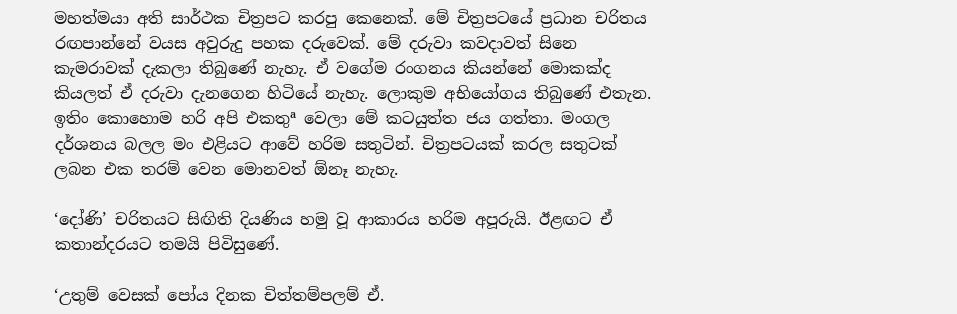මහත්මයා අති සාර්ථක චිත්‍රපට කරපු කෙනෙක්. මේ චිත්‍රපටයේ ප්‍රධාන චරිතය රඟපාන්නේ වයස අවුරුදු පහක දරුවෙක්. මේ දරුවා කවදාවත් සිනෙ කැමරාවක් දැකලා තිබුණේ නැහැ. ඒ වගේම රංගනය කියන්නේ මොකක්ද කියලත් ඒ දරුවා දැනගෙන හිටියේ නැහැ. ලොකුම අභියෝගය තිබුණේ එතැන. ඉතිං කොහොම හරි අපි එකතුª වෙලා මේ කටයුත්ත ජය ගත්තා. මංගල දර්ශනය බලල මං එළියට ආවේ හරිම සතුටින්. චිත්‍රපටයක් කරල සතුටක් ලබන එක තරම් වෙන මොනවත් ඕනෑ නැහැ.

‘දෝණි’ චරිතයට සිඟිති දියණිය හමු වූ ආකාරය හරිම අපූරුයි. ඊළඟට ඒ කතාන්දරයට තමයි පිවිසුණේ.

‘උතුම් වෙසක් පෝය දිනක චිත්තම්පලම් ඒ.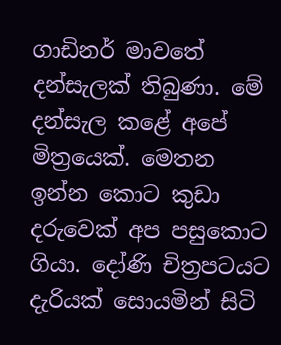ගාඩිනර් මාවතේ දන්සැලක් තිබුණා. මේ දන්සැල කළේ අපේ මිත්‍රයෙක්. මෙතන ඉන්න කොට කුඩා දරුවෙක් අප පසුකොට ගියා. දෝණි චිත්‍රපටයට දැරියක් සොයමින් සිටි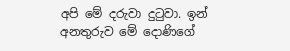අපි මේ දරුවා දුටුවා. ඉන් අනතුරුව මේ දොණිගේ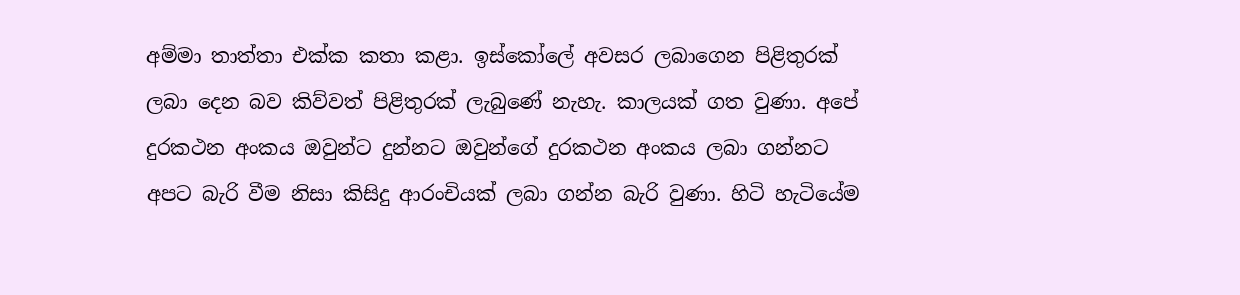අම්මා තාත්තා එක්ක කතා කළා. ඉස්කෝලේ අවසර ලබාගෙන පිළිතුරක් ලබා දෙන බව කිව්වත් පිළිතුරක් ලැබුණේ නැහැ. කාලයක් ගත වුණා. අපේ දුරකථන අංකය ඔවුන්ට දුන්නට ඔවුන්ගේ දුරකථන අංකය ලබා ගන්නට අපට බැරි වීම නිසා කිසිදු ආරංචියක් ලබා ගන්න බැරි වුණා. හිටි හැටියේම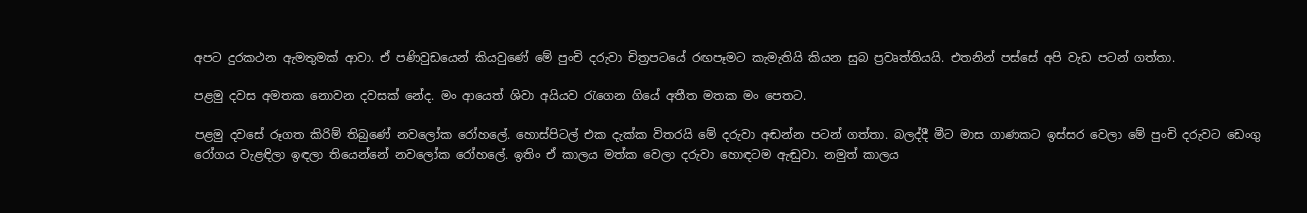අපට දුරකථන ඇමතුමක් ආවා. ඒ පණිවුඩයෙන් කියවුණේ මේ පුංචි දරුවා චිත්‍රපටයේ රඟපෑමට කැමැතියි කියන සුබ ප්‍රවෘත්තියයි. එතනින් පස්සේ අපි වැඩ පටන් ගත්තා.

පළමු දවස අමතක නොවන දවසක් නේද. මං ආයෙත් ශිවා අයියව රැගෙන ගියේ අතීත මතක මං පෙතට.

පළමු දවසේ රූගත කිරිම් තිබුණේ නවලෝක රෝහලේ. හොස්පිටල් එක දැක්ක විතරයි මේ දරුවා අඬන්න පටන් ගත්තා. බලද්දී මීට මාස ගාණකට ඉස්සර වෙලා මේ පුංචි දරුවට ඩෙංගු රෝගය වැළඳිලා ඉඳලා තියෙන්නේ නවලෝක රෝහලේ. ඉතිං ඒ කාලය මත්ක වෙලා දරුවා හොඳටම ඇඬුවා. නමුත් කාලය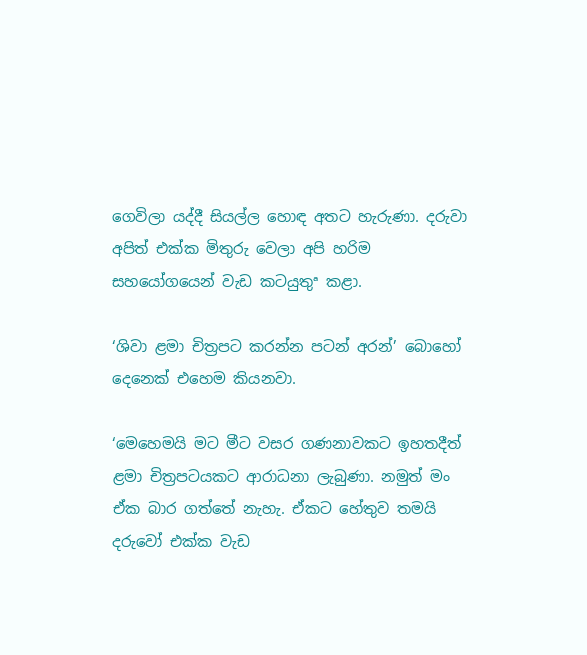ගෙවිලා යද්දී සියල්ල හොඳ අතට හැරුණා. දරුවා අපිත් එක්ක මිතුරු වෙලා අපි හරිම සහයෝගයෙන් වැඩ කටයුතුª කළා.

‘ශිවා ළමා චිත්‍රපට කරන්න පටන් අරන්’ බොහෝ දෙනෙක් එහෙම කියනවා.

‘මෙහෙමයි මට මීට වසර ගණනාවකට ඉහතදීත් ළමා චිත්‍රපටයකට ආරාධනා ලැබුණා. නමුත් මං ඒක බාර ගත්තේ නැහැ. ඒකට හේතුව තමයි දරුවෝ එක්ක වැඩ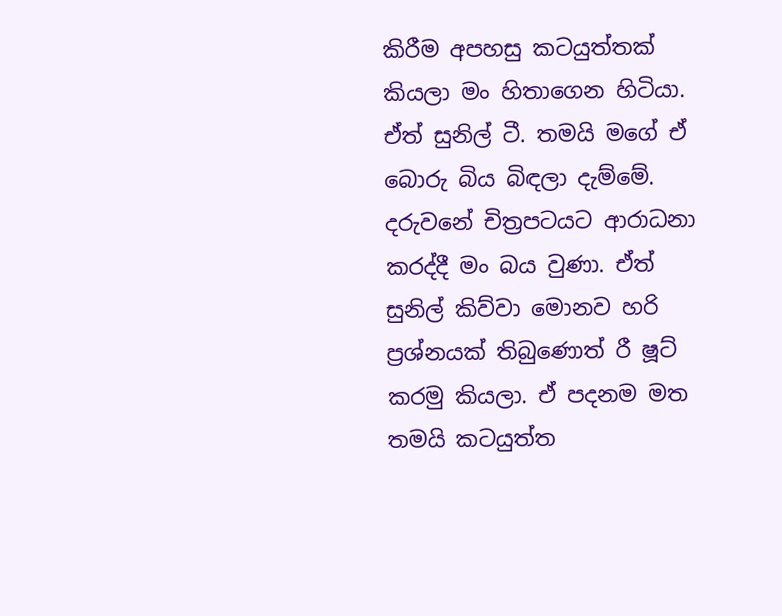කිරීම අපහසු කටයුත්තක් කියලා මං හිතාගෙන හිටියා. ඒත් සුනිල් ටී. තමයි මගේ ඒ බොරු බිය බිඳලා දැම්මේ. දරුවනේ චිත්‍රපටයට ආරාධනා කරද්දී මං බය වුණා. ඒත් සුනිල් කිව්වා මොනව හරි ප්‍රශ්නයක් තිබුණොත් රී ෂූට් කරමු කියලා. ඒ පදනම මත තමයි කටයුත්ත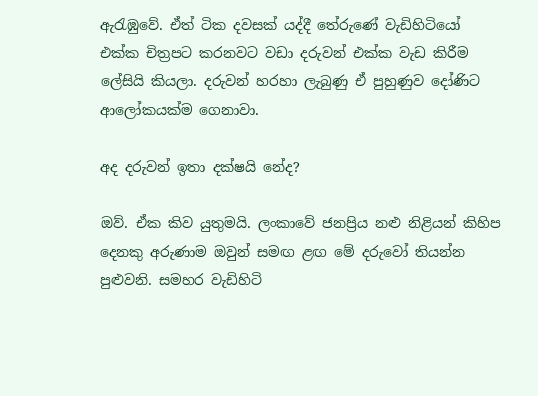ඇරැඹුවේ. ඒත් ටික දවසක් යද්දී තේරුණේ වැඩිහිටියෝ එක්ක චිත්‍රපට කරනවට වඩා දරුවන් එක්ක වැඩ කිරීම ලේසියි කියලා. දරුවන් හරහා ලැබුණු ඒ පුහුණුව දෝණිට ආලෝකයක්ම ගෙනාවා.

අද දරුවන් ඉතා දක්ෂයි නේද?

ඔව්. ඒක කිව යුතුමයි. ලංකාවේ ජනප්‍රිය නළු නිළියන් කිහිප දෙනකු අරුණාම ඔවුන් සමඟ ළඟ මේ දරුවෝ තියන්න පුළුවනි. සමහර වැඩිහිටි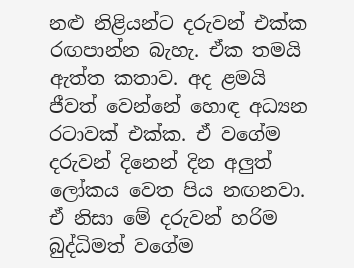නළු නිළියන්ට දරුවන් එක්ක රඟපාන්න බැහැ. ඒක තමයි ඇත්ත කතාව. අද ළමයි ජීවත් වෙන්නේ හොඳ අධ්‍යන රටාවක් එක්ක. ඒ වගේම දරුවන් දිනෙන් දින අලුත් ලෝකය වෙත පිය නඟනවා. ඒ නිසා මේ දරුවන් හරිම බුද්ධිමත් වගේම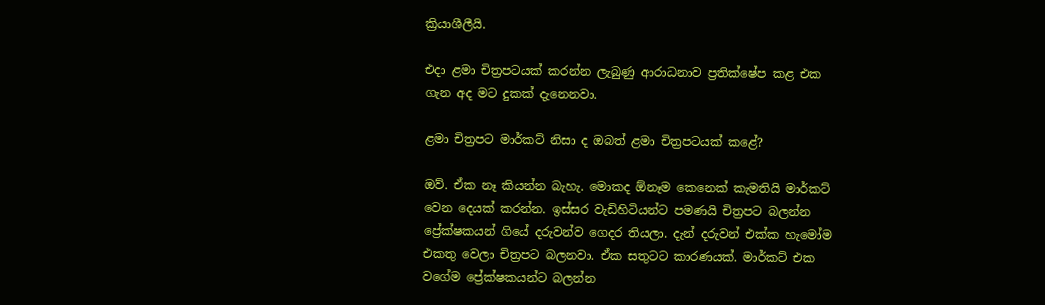ක්‍රියාශීලීයි.

එදා ළමා චිත්‍රපටයක් කරන්න ලැබුණු ආරාධනාව ප්‍රතික්ෂේප කළ එක ගැන අද මට දුකක් දැනෙනවා.

ළමා චිත්‍රපට මාර්කට් නිසා ද ඔබත් ළමා චිත්‍රපටයක් කළේ?

ඔව්. ඒක නෑ කියන්න බැහැ. මොකද ඕනෑම කෙනෙක් කැමතියි මාර්කට් වෙන දෙයක් කරන්න. ඉස්සර වැඩිහිටියන්ට පමණයි චිත්‍රපට බලන්න ප්‍රේක්ෂකයන් ගියේ දරුවන්ව ගෙදර තියලා. දැන් දරුවන් එක්ක හැමෝම එකතු වෙලා චිත්‍රපට බලනවා. ඒක සතුටට කාරණයක්. මාර්කට් එක වගේම ප්‍රේක්ෂකයන්ට බලන්න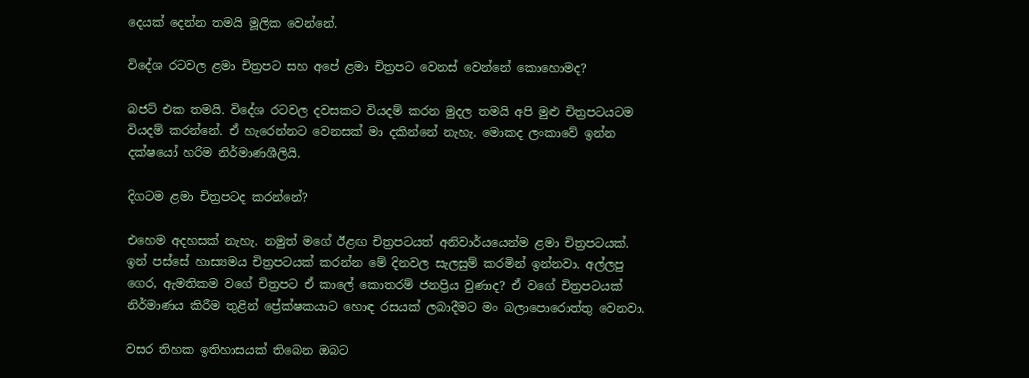දෙයක් දෙන්න තමයි මූලික වෙන්නේ.

විදේශ රටවල ළමා චිත්‍රපට සහ අපේ ළමා චිත්‍රපට වෙනස් වෙන්නේ කොහොමද?

බජට් එක තමයි. විදේශ රටවල දවසකට වියදම් කරන මුදල තමයි අපි මුළු චිත්‍රපටයටම වියදම් කරන්නේ. ඒ හැරෙන්නට වෙනසක් මා දකින්නේ නැහැ. මොකද ලංකාවේ ඉන්න දක්ෂයෝ හරිම නිර්මාණශීලියි.

දිගටම ළමා චිත්‍රපටද කරන්නේ?

එහෙම අදහසක් නැහැ. නමුත් මගේ ඊළඟ චිත්‍රපටයත් අනිවාර්යයෙන්ම ළමා චිත්‍රපටයක්. ඉන් පස්සේ හාස්‍යමය චිත්‍රපටයක් කරන්න මේ දිනවල සැලසුම් කරමින් ඉන්නවා. අල්ලපු ගෙර, ඇමතිකම වගේ චිත්‍රපට ඒ කාලේ කොතරම් ජනප්‍රිය වුණාද? ඒ වගේ චිත්‍රපටයක් නිර්මාණය කිරීම තුළින් ප්‍රේක්ෂකයාට හොඳ රසයක් ලබාදීමට මං බලාපොරොත්තු වෙනවා.

වසර තිහක ඉතිහාසයක් තිබෙන ඔබට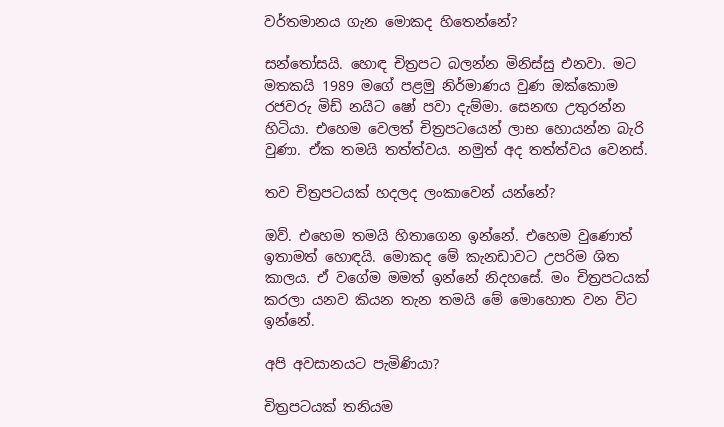වර්තමානය ගැන මොකද හිතෙන්නේ?

සන්තෝසයි. හොඳ චිත්‍රපට බලන්න මිනිස්සු එනවා. මට මතකයි 1989 මගේ පළමු නිර්මාණය වුණ ඔක්කොම රජවරු මිඩ් නයිට ෂෝ පවා දැම්මා. සෙනඟ උතුරන්න හිටියා. එහෙම වෙලත් චිත්‍රපටයෙන් ලාභ හොයන්න බැරි වුණා. ඒක තමයි තත්ත්වය. නමුත් අද තත්ත්වය වෙනස්.

තව චිත්‍රපටයක් හදලද ලංකාවෙන් යන්නේ?

ඔව්. එහෙම තමයි හිතාගෙන ඉන්නේ. එහෙම වුණොත් ඉතාමත් හොඳයි. මොකද මේ කැනඩාවට උපරිම ශිත කාලය. ඒ වගේම මමත් ඉන්නේ නිදහසේ. මං චිත්‍රපටයක් කරලා යනව කියන තැන තමයි මේ මොහොත වන විට ඉන්නේ.

අපි අවසානයට පැමිණියා?

චිත්‍රපටයක් තනියම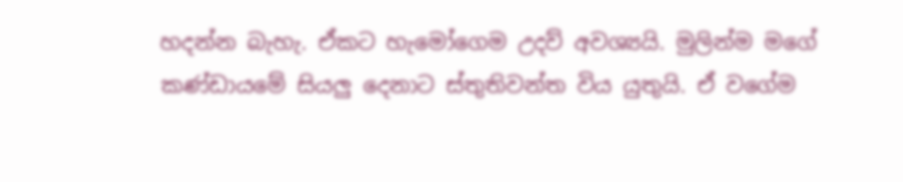හදන්න බැහැ. ඒකට හැමෝගෙම උදව් අවශ්‍යයි. මුලින්ම මගේ කණ්ඩායමේ සියලු දෙනාට ස්තුතිවන්ත විය යුතුයි. ඒ වගේම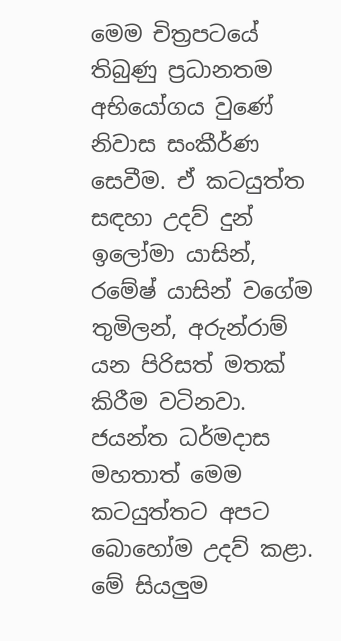මෙම චිත්‍රපටයේ තිබුණු ප්‍රධානතම අභියෝගය වුණේ නිවාස සංකීර්ණ සෙවීම. ඒ කටයුත්ත සඳහා උදව් දුන් ඉලෝමා යාසින්, රමේෂ් යාසින් වගේම තුමිලන්, අරුන්රාම් යන පිරිසත් මතක් කිරීම වටිනවා. ජයන්ත ධර්මදාස මහතාත් මෙම කටයුත්තට අපට බොහෝම උදව් කළා. මේ සියලුම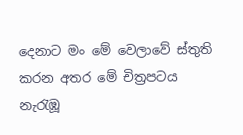දෙනාට මං මේ වෙලාවේ ස්තුති කරන අතර මේ චිත්‍රපටය නැරැඹූ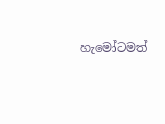හැමෝටමත්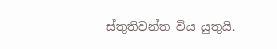ස්තුතිවන්ත විය යුතුයි.